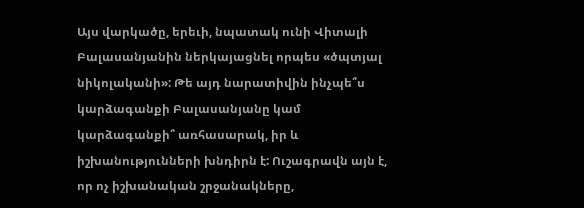Այս վարկածը, երեւի, նպատակ ունի Վիտալի Բալասանյանին ներկայացնել որպես «ծպտյալ նիկոլականի»: Թե այդ նարատիվին ինչպե՞ս կարձագանքի Բալասանյանը կամ կարձագանքի՞ առհասարակ, իր և իշխանությունների խնդիրն է: Ուշագրավն այն է, որ ոչ իշխանական շրջանակները,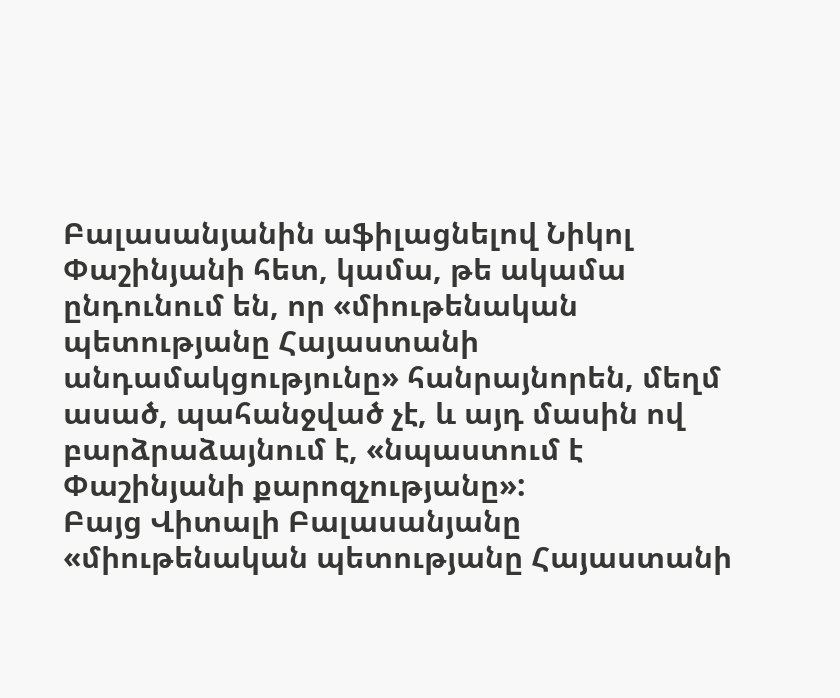Բալասանյանին աֆիլացնելով Նիկոլ Փաշինյանի հետ, կամա, թե ակամա ընդունում են, որ «միութենական պետությանը Հայաստանի անդամակցությունը» հանրայնորեն, մեղմ ասած, պահանջված չէ, և այդ մասին ով բարձրաձայնում է, «նպաստում է Փաշինյանի քարոզչությանը»:
Բայց Վիտալի Բալասանյանը «միութենական պետությանը Հայաստանի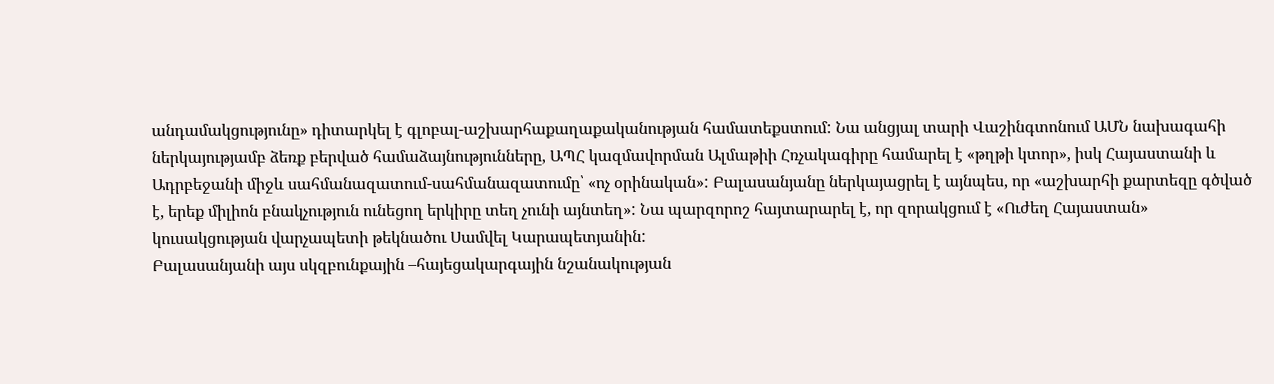անդամակցությունը» դիտարկել է գլոբալ-աշխարհաքաղաքականության համատեքստում: Նա անցյալ տարի Վաշինգտոնում ԱՄՆ նախագահի ներկայությամբ ձեռք բերված համաձայնությունները, ԱՊՀ կազմավորման Ալմաթիի Հռչակագիրը համարել է «թղթի կտոր», իսկ Հայաստանի և Ադրբեջանի միջև սահմանազատում-սահմանազատումը՝ «ոչ օրինական»: Բալասանյանը ներկայացրել է այնպես, որ «աշխարհի քարտեզը գծված է, երեք միլիոն բնակչություն ունեցող երկիրը տեղ չունի այնտեղ»: Նա պարզորոշ հայտարարել է, որ զորակցում է «Ուժեղ Հայաստան» կուսակցության վարչապետի թեկնածու Սամվել Կարապետյանին:
Բալասանյանի այս սկզբունքային –հայեցակարգային նշանակության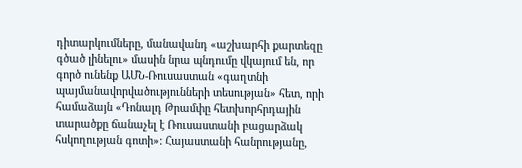դիտարկումները, մանավանդ «աշխարհի քարտեզը գծած լինելու» մասին նրա պնդումը վկայում են, որ գործ ունենք ԱՄՆ-Ռուսաստան «գաղտնի պայմանավորվածությունների տեսության» հետ, որի համաձայն «Դոնալդ Թրամփը հետխորհրդային տարածքը ճանաչել է Ռուսաստանի բացարձակ հսկողության գոտի»: Հայաստանի հանրությանը,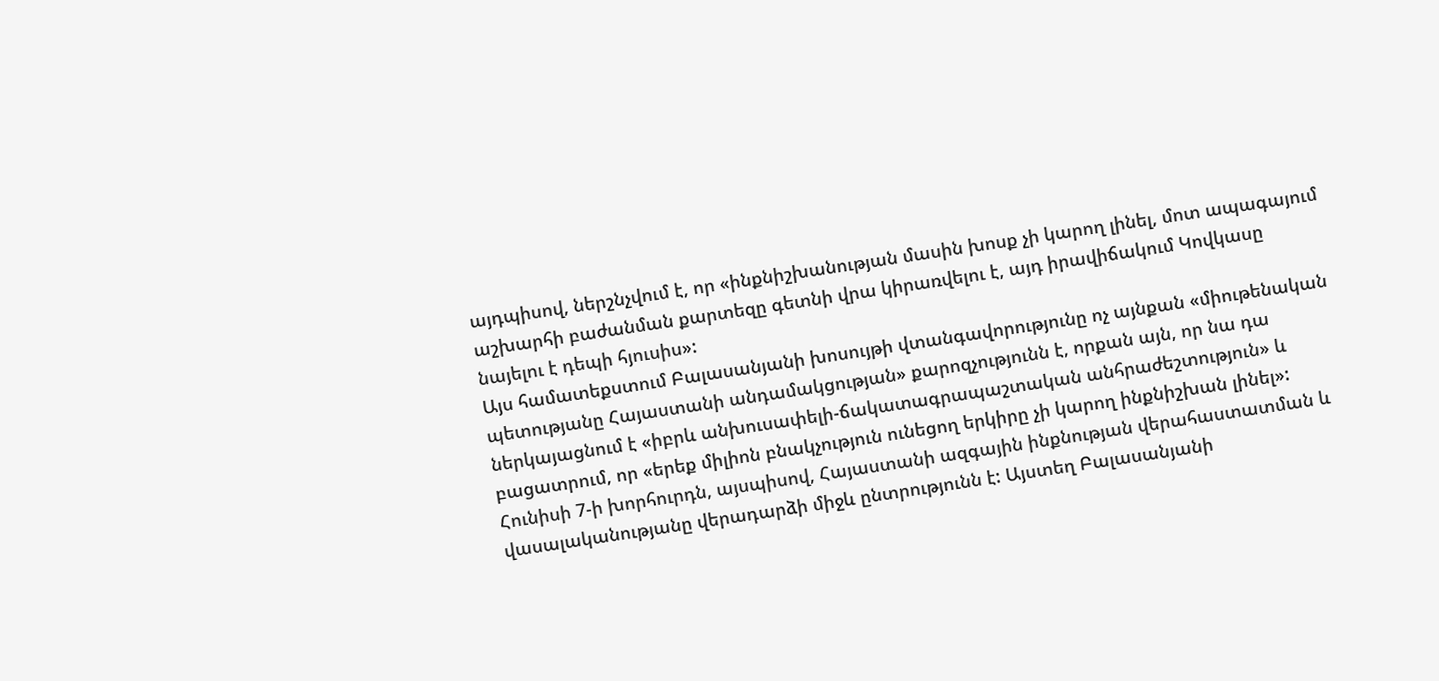այդպիսով, ներշնչվում է, որ «ինքնիշխանության մասին խոսք չի կարող լինել, մոտ ապագայում աշխարհի բաժանման քարտեզը գետնի վրա կիրառվելու է, այդ իրավիճակում Կովկասը նայելու է դեպի հյուսիս»:
Այս համատեքստում Բալասանյանի խոսույթի վտանգավորությունը ոչ այնքան «միութենական պետությանը Հայաստանի անդամակցության» քարոզչությունն է, որքան այն, որ նա դա ներկայացնում է «իբրև անխուսափելի-ճակատագրապաշտական անհրաժեշտություն» և բացատրում, որ «երեք միլիոն բնակչություն ունեցող երկիրը չի կարող ինքնիշխան լինել»: Հունիսի 7-ի խորհուրդն, այսպիսով, Հայաստանի ազգային ինքնության վերահաստատման և վասալականությանը վերադարձի միջև ընտրությունն է: Այստեղ Բալասանյանի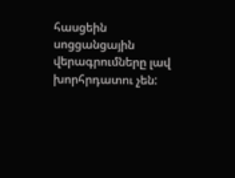հասցեին սոցցանցային վերագրումները լավ խորհրդատու չեն: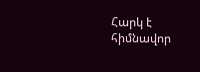Հարկ է հիմնավոր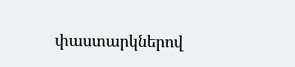փաստարկներով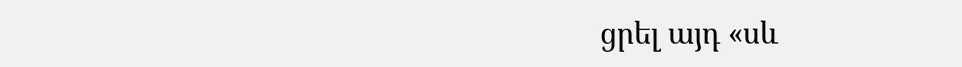ցրել այդ «սև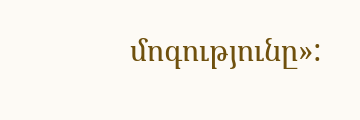մոգությունը»: